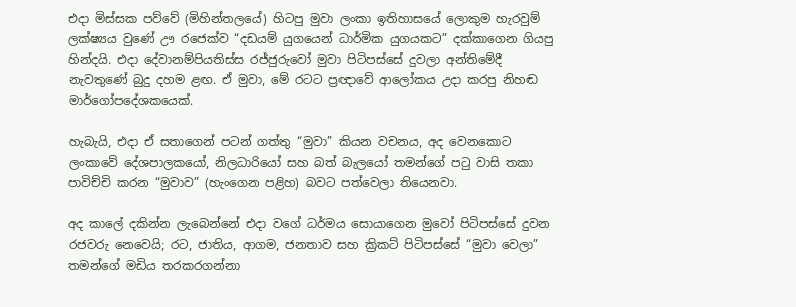එදා මිස්සක පව්වේ (මිහින්තලයේ) හිටපු මුවා ලංකා ඉතිහාසයේ ලොකුම හැරවුම් ලක්ෂ්‍යය වුණේ ඌ රජෙක්ව “දඩයම් යුගයෙන් ධාර්මික යුගයකට” දක්කාගෙන ගියපු හින්දයි. එදා දේවානම්පියතිස්ස රජ්ජුරුවෝ මුවා පිටිපස්සේ දුවලා අන්තිමේදී නැවතුණේ බුදු දහම ළඟ. ඒ මුවා, මේ රටට ප්‍රඥාවේ ආලෝකය උදා කරපු නිහඬ මාර්ගෝපදේශකයෙක්.

හැබැයි, එදා ඒ සතාගෙන් පටන් ගත්තු “මුවා” කියන වචනය, අද වෙනකොට ලංකාවේ දේශපාලකයෝ, නිලධාරියෝ සහ බත් බැලයෝ තමන්ගේ පටු වාසි තකා පාවිච්චි කරන “මුවාව” (හැංගෙන පළිහ) බවට පත්වෙලා තියෙනවා.

අද කාලේ දකින්න ලැබෙන්නේ එදා වගේ ධර්මය සොයාගෙන මුවෝ පිටිපස්සේ දුවන රජවරු නෙවෙයි; රට, ජාතිය, ආගම, ජනතාව සහ ක්‍රිකට් පිටිපස්සේ “මුවා වෙලා” තමන්ගේ මඩිය තරකරගන්නා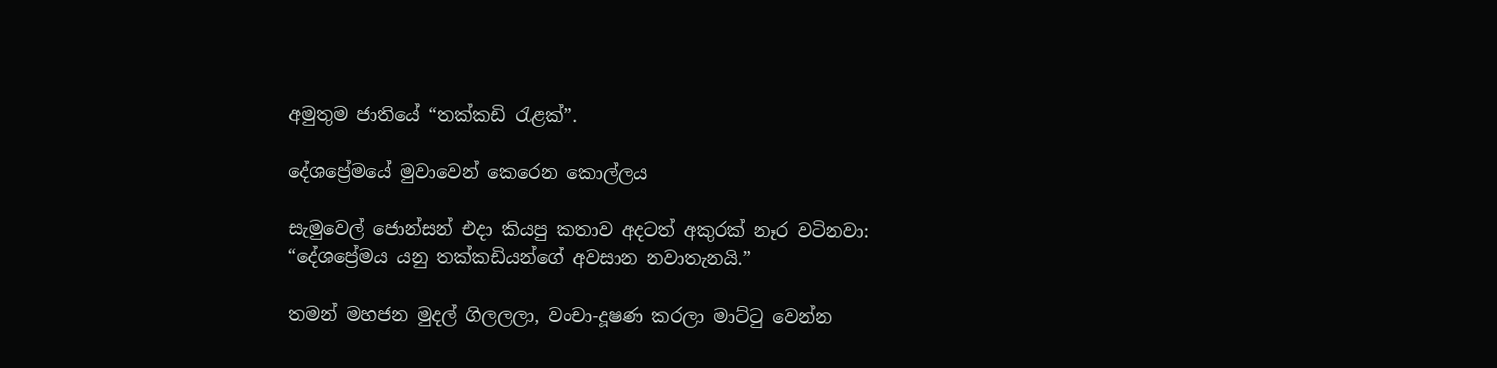අමුතුම ජාතියේ “තක්කඩි රැළක්”.

දේශප්‍රේමයේ මුවාවෙන් කෙරෙන කොල්ලය

සැමුවෙල් ජොන්සන් එදා කියපු කතාව අදටත් අකුරක් නෑර වටිනවා: “දේශප්‍රේමය යනු තක්කඩියන්ගේ අවසාන නවාතැනයි.”

තමන් මහජන මුදල් ගිලලලා, වංචා-දූෂණ කරලා මාට්ටු වෙන්න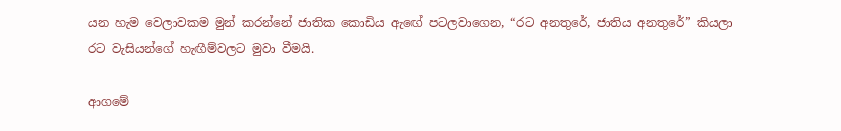යන හැම වෙලාවකම මුන් කරන්නේ ජාතික කොඩිය ඇඟේ පටලවාගෙන, “රට අනතුරේ, ජාතිය අනතුරේ” කියලා රට වැසියන්ගේ හැඟීම්වලට මුවා වීමයි.

ආගමේ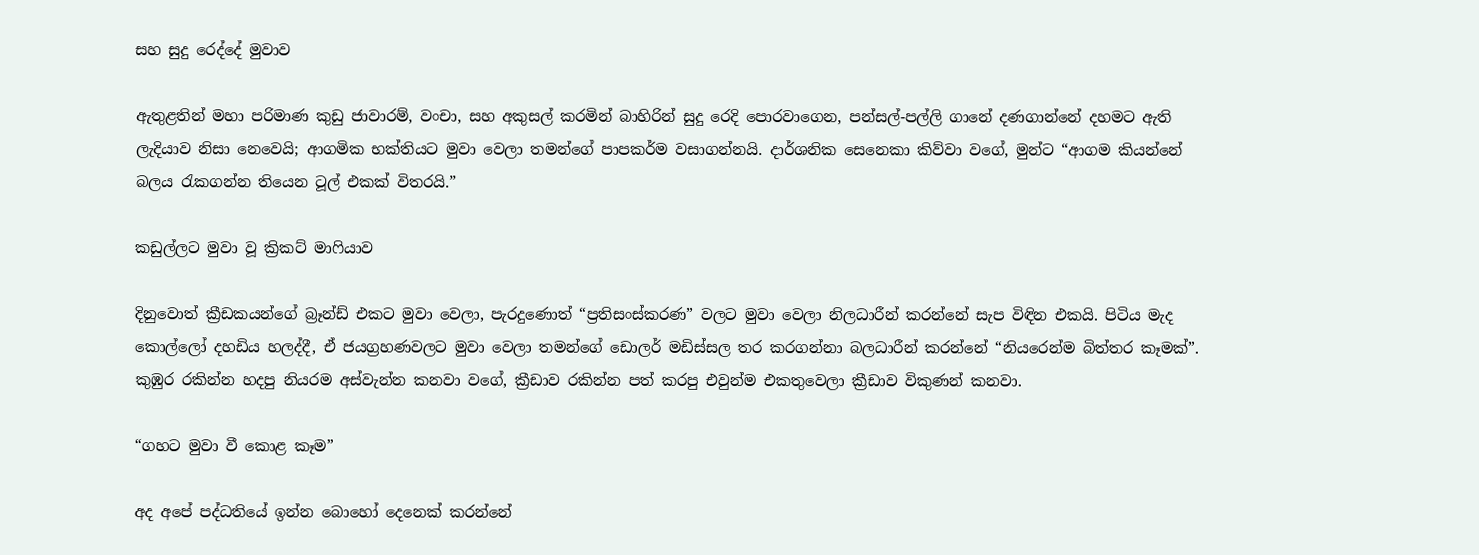සහ සුදු රෙද්දේ මුවාව

ඇතුළතින් මහා පරිමාණ කුඩු ජාවාරම්, වංචා, සහ අකුසල් කරමින් බාහිරින් සුදු රෙදි පොරවාගෙන, පන්සල්-පල්ලි ගානේ දණගාන්නේ දහමට ඇති ලැදියාව නිසා නෙවෙයි; ආගමික භක්තියට මුවා වෙලා තමන්ගේ පාපකර්ම වසාගන්නයි. දාර්ශනික සෙනෙකා කිව්වා වගේ, මුන්ට “ආගම කියන්නේ බලය රැකගන්න තියෙන ටූල් එකක් විතරයි.”

කඩුල්ලට මුවා වූ ක්‍රිකට් මාෆියාව

දිනුවොත් ක්‍රීඩකයන්ගේ බ්‍රෑන්ඩ් එකට මුවා වෙලා, පැරදුණොත් “ප්‍රතිසංස්කරණ” වලට මුවා වෙලා නිලධාරීන් කරන්නේ සැප විඳින එකයි. පිටිය මැද කොල්ලෝ දහඩිය හලද්දී, ඒ ජයග්‍රහණවලට මුවා වෙලා තමන්ගේ ඩොලර් මඩිස්සල තර කරගන්නා බලධාරීන් කරන්නේ “නියරෙන්ම බිත්තර කෑමක්”. කුඹුර රකින්න හදපු නියරම අස්වැන්න කනවා වගේ, ක්‍රීඩාව රකින්න පත් කරපු එවුන්ම එකතුවෙලා ක්‍රීඩාව විකුණන් කනවා.

“ගහට මුවා වී කොළ කෑම”

අද අපේ පද්ධතියේ ඉන්න බොහෝ දෙනෙක් කරන්නේ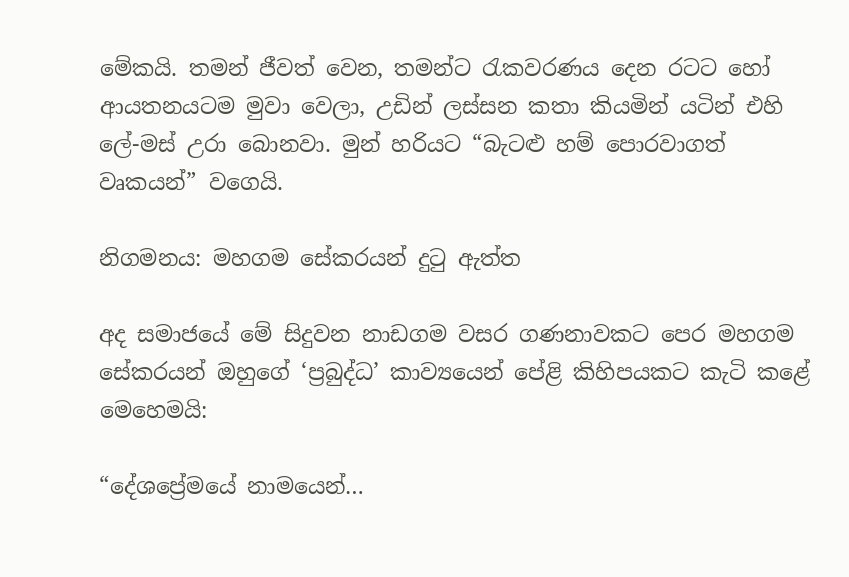මේකයි. තමන් ජීවත් වෙන, තමන්ට රැකවරණය දෙන රටට හෝ ආයතනයටම මුවා වෙලා, උඩින් ලස්සන කතා කියමින් යටින් එහි ලේ-මස් උරා බොනවා. මුන් හරියට “බැටළු හම් පොරවාගත් වෘකයන්” වගෙයි.

නිගමනය: මහගම සේකරයන් දුටු ඇත්ත

අද සමාජයේ මේ සිදුවන නාඩගම වසර ගණනාවකට පෙර මහගම සේකරයන් ඔහුගේ ‘ප්‍රබුද්ධ’ කාව්‍යයෙන් පේළි කිහිපයකට කැටි කළේ මෙහෙමයි:

“දේශප්‍රේමයේ නාමයෙන්…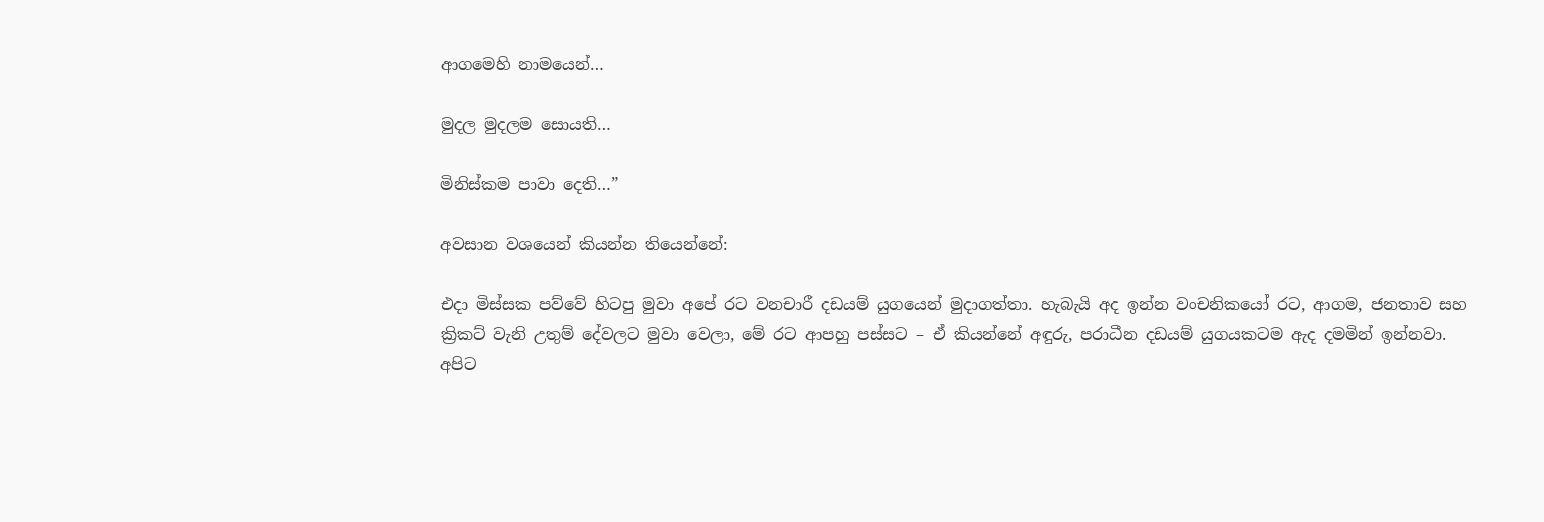ආගමෙහි නාමයෙන්…

මුදල මුදලම සොයති…

මිනිස්කම පාවා දෙති…”

අවසාන වශයෙන් කියන්න තියෙන්නේ:

එදා මිස්සක පව්වේ හිටපු මුවා අපේ රට වනචාරී දඩයම් යුගයෙන් මුදාගත්තා. හැබැයි අද ඉන්න වංචනිකයෝ රට, ආගම, ජනතාව සහ ක්‍රිකට් වැනි උතුම් දේවලට මුවා වෙලා, මේ රට ආපහු පස්සට – ඒ කියන්නේ අඳුරු, පරාධීන දඩයම් යුගයකටම ඇද දමමින් ඉන්නවා. අපිට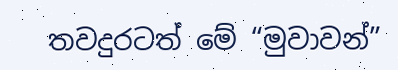තවදුරටත් මේ “මුවාවන්”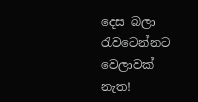දෙස බලා රැවටෙන්නට වෙලාවක් නැත!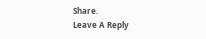Share.
Leave A Reply